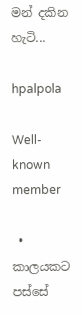මන් දකින හැටි...

hpalpola

Well-known member

  • කාලයකට පස්සේ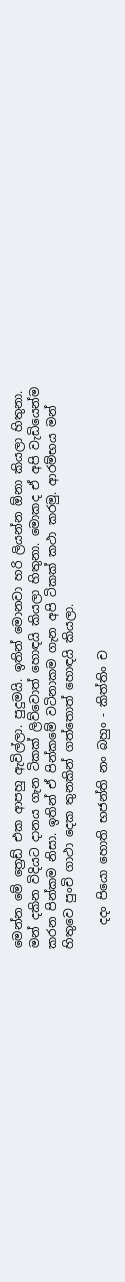මෙන්න මේ ත්‍රෙඩ් එක ආපහු ඇවිල්ලා. පුදුමයි. ඉතින් මොනවා හරි ලියන්න ඕනා කියලා හිතුනා. මන් දකින විදියට දානය ගැන ටිකක් ලිව්වොත් හොඳයි කියලා හිතුනා. මොකද ඒ අපි වැඩියෙන්ම කරන පින්කම නිසා. ඉතින් ඒ පින්කමේ වටිනාකම ගැන අපි ටිකක් කථා කරමු. ආරම්භය මන් හිතුවෙ පුංචි ගාථා දෙක තුනකින් ගත්තොත් හොඳයි කියලා.

    දදං පියො හොති භජන්ති නං බහුං - කිත්තිං ච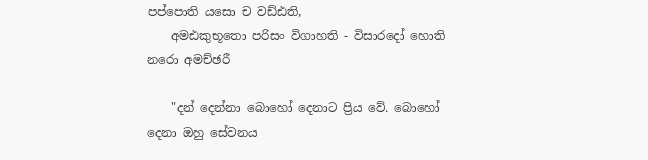පප්පොති යසො ච වඩ්ඪති,
    අමඪකුභූතො පරිසං විගාහති - විසාරදෝ හොති නරො අමච්ඡරී

    "දන් දෙන්නා බොහෝ දෙනාට ප්‍රිය වේ. බොහෝ දෙනා ඔහු සේවනය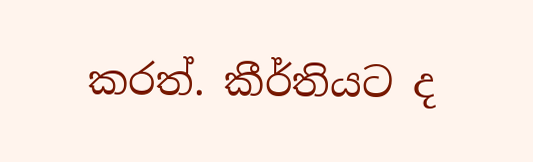කරත්. කීර්තියට ද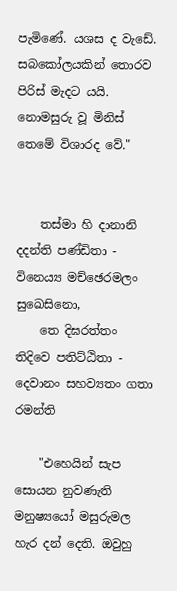පැමිණේ. යශස ද වැඩේ. සබ‍‍‍කෝලයකින් තොරව පිරිස් මැදට යයි. නොමසුරු වූ මිනිස් තෙමේ විශාරද වේ."


    තස්මා හි දානානි දදන්ති පණ්ඩිතා - විනෙය්‍ය මච්ඡෙරමලං සුඛෙසිනො,
    තෙ දිඝරත්තං ති‍දිවෙ පතිට්ඨිතා - දෙවානං සහව්‍යතං ගතා රමන්ති

    "එහෙයින් සැප සොයන නුවණැති මනුෂ්‍යයෝ මසුරුමල හැර දන් දෙති. ඔවුහු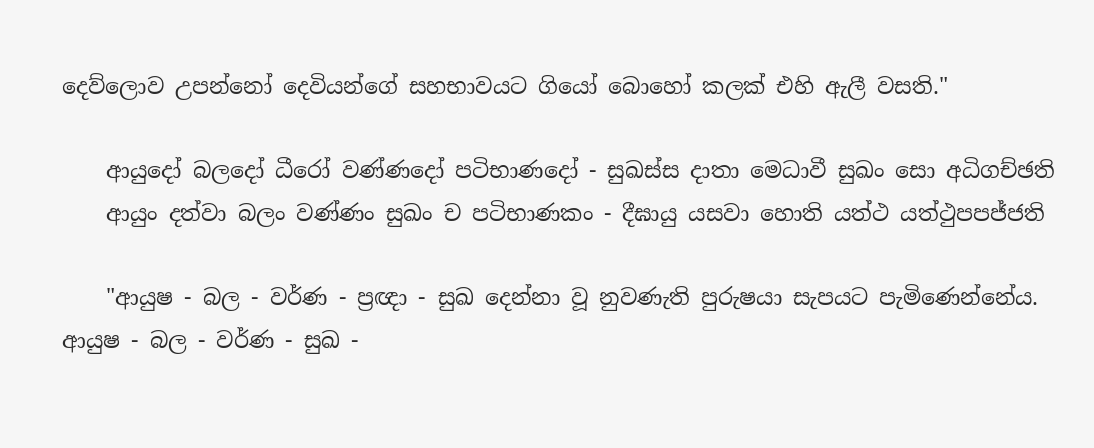දෙව්ලොව උපන්නෝ දෙවියන්ගේ සහභාවයට ගියෝ බොහෝ කලක් එහි ඇලී වසති."

    ආයුදෝ බලදෝ ධීරෝ වණ්ණදෝ පටිභාණදෝ - සුඛස්ස දාතා මෙධාවී සුඛං සො අධිගච්ඡති
    ආයුං දත්වා බලං වණ්ණං සුඛං ච පටිභාණකං - දීඝායු යසවා හොති යත්ථ යත්ථුපපජ්ජති

    "ආයුෂ - බල - වර්ණ - ප්‍රඥා - සුඛ දෙන්නා වූ නුවණැති පුරුෂයා සැපයට පැමිණෙන්නේය. ආයුෂ - බල - වර්ණ - සුඛ -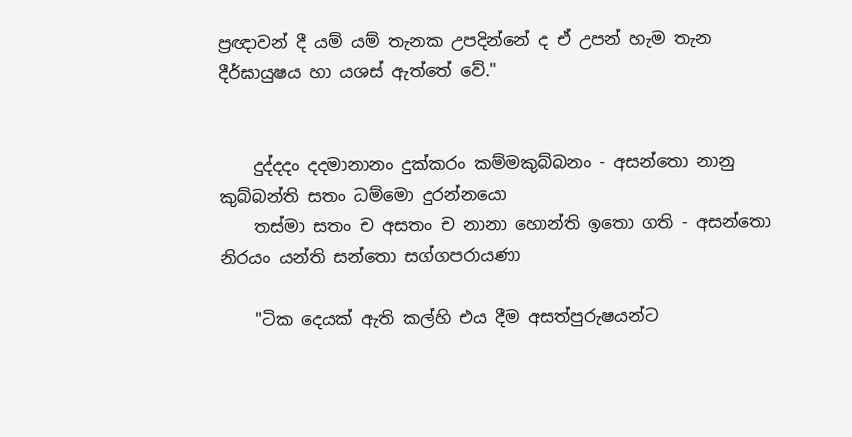ප්‍රඥාවන් දී යම් යම් තැනක උපදින්නේ ද ඒ උපන් හැම තැන දීර්ඝායුෂය හා යශස් ඇත්තේ වේ."


    දුද්දදං දදමානානං දුක්කරං කම්මකුබ්බනං - අසන්තො නානු කුබ්බන්ති සතං ධම්මො දුරන්නයො
    තස්මා සතං ච අසතං ච නානා හොන්ති ඉ‍තො ගති - අසන්තො නිරයං යන්ති සන්තො සග්ගපරායණා

    "ටික දෙයක් ඇති කල්හි එය දීම අසත්පුරුෂයන්ට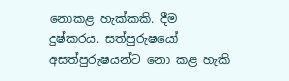නොකළ හැක්කකි. දීම දුෂ්කරය. සත්පුරුෂයෝ අසත්පුරුෂයන්ට නො කළ හැකි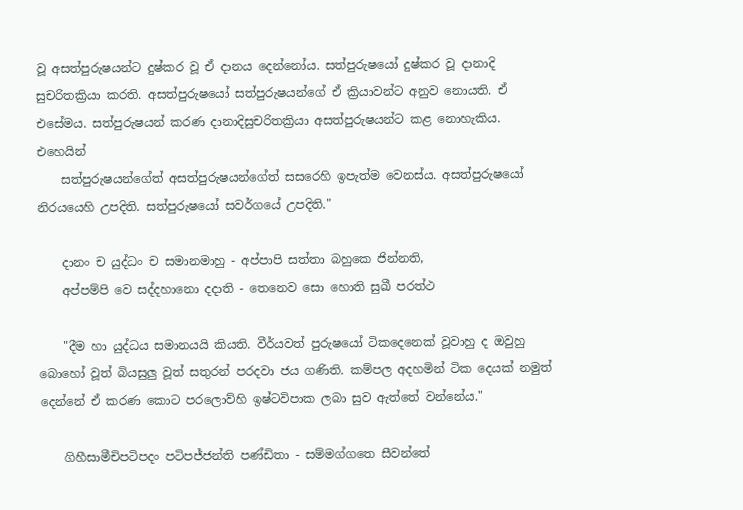වූ අසත්පුරුෂයන්ට දුෂ්කර වූ ඒ දානය දෙන්නෝය. සත්පුරුෂයෝ දුෂ්කර වූ දානාදි සුචරිතක්‍රියා කරති. අසත්පුරුෂයෝ සත්පුරුෂයන්ගේ ඒ ක්‍රියාවන්ට අනුව නොයති. ඒ එසේමය. සත්පුරුෂයන් කරණ දානාදිසුචරිතක්‍රියා අසත්පුරුෂයන්ට කළ නොහැකිය. එහෙයින්
    සත්පුරුෂයන්ගේත් අසත්පුරුෂයන්ගේත් සසරෙහි ඉපැත්ම වෙනස්ය. අසත්පුරුෂයෝ නිරයයෙහි උපදිති. සත්පුරුෂයෝ සවර්ගයේ උපදිති."

    දානං ච යුද්ධං ච සමානමාහු - අප්පාපි සත්තා බහුකෙ ජින්නති,
    අප්පම්පි වෙ සද්දහානො දදාති - තෙනෙව සො හොති සුඛී පරත්ථ

    "දීම හා යුද්ධය සමානයයි කියති. වීර්යවත් පුරුෂයෝ ටිකදෙනෙක් වූවාහු ද ඔවුහු බොහෝ වූත් බියසුලු වූත් සතුරන් පරදවා ජය ගණිති. කම්පල අදහමින් ටික දෙයක් නමුත් දෙ‍න්නේ ඒ කරණ කොට පරලොව්හි ඉෂ්ටවිපාක ලබා සුව ඇත්තේ වන්නේය."

    ගිහීසාමීචිපටිපදං පටිපජ්ජන්ති පණ්ඩිතා - සම්මග්ගතෙ සීවන්තේ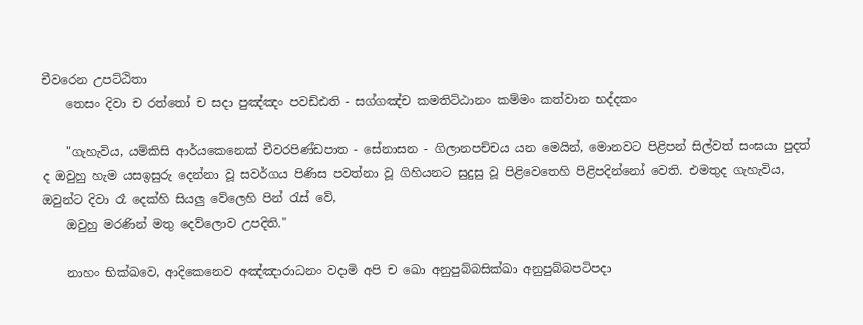චීවරෙන උපට්ඨිතා
    තෙසං දිවා ච රත්තෝ ච සදා පුඤ්ඤං පවඩ්ඪති - සග්ගඤ්ච කමතිට්ඨානං කම්මං කත්වාන භද්දකං

    "ගැහැවිය, යම්කිසි ආර්යකෙනෙක් චීවරපිණ්ඩපාත - සේනාසන - ගිලානපච්චය යන මෙයින්, මොනවට පිළිපන් සිල්වත් සංඝයා පුදත් ද ඔවුහු හැම යසඉසුරු දෙන්නා වූ සවර්ගය පිණිස පවත්නා වූ ගිහියනට සුදුසු වූ පිළිවෙතෙහි පිළිපදින්නෝ වෙති. එමතුද ගැහැවිය, ඔවුන්ට දිවා රෑ දෙක්හි සියලු වේලෙහි පින් රැස් වේ,
    ඔවුහු මරණින් මතු දෙව්ලොව උපදිති."

    නාහං භික්ඛවෙ, ආදිකෙනෙව අඤ්ඤාරාධනං වදාමි අපි ච ඛො අනුපුබ්බසික්ඛා අනුපුබ්බපටිපදා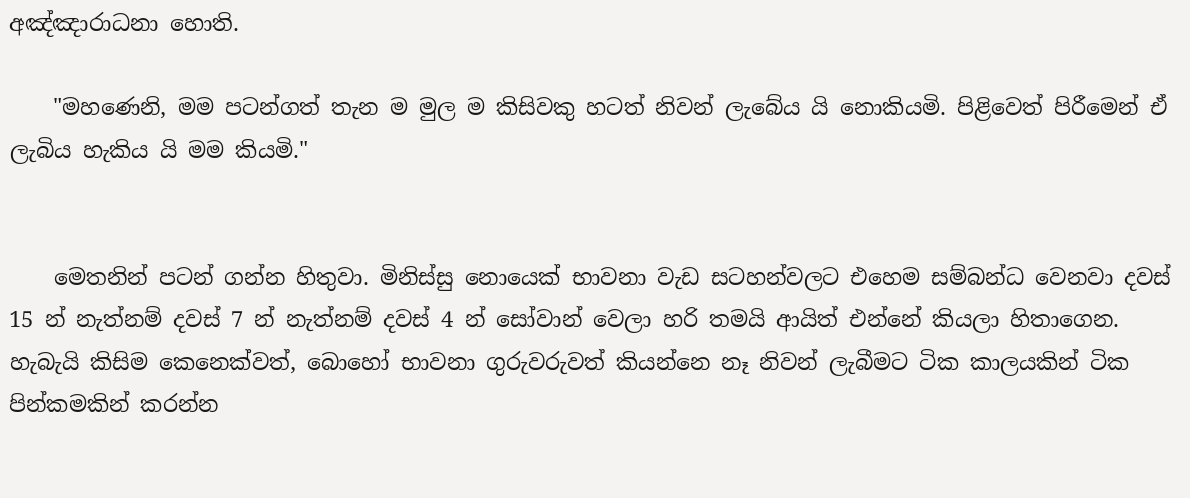අඤ්ඤාරාධනා හොති.

    "මහණෙනි, මම පටන්ගත් තැන ම මුල ම කිසිවකු හටත් නිවන් ලැබේය යි නොකියමි. පිළිවෙත් පිරීමෙන් ඒ ලැබිය හැකිය යි මම කියමි."


    මෙතනින් පටන් ගන්න හිතුවා. මිනිස්සු නොයෙක් භාවනා වැඩ සටහන්වලට එහෙම සම්බන්ධ වෙනවා දවස් 15 න් නැත්නම් දවස් 7 න් නැත්නම් දවස් 4 න් සෝවාන් වෙලා හරි තමයි ආයිත් එන්නේ කියලා හිතාගෙන. හැබැයි කිසිම කෙනෙක්වත්, බොහෝ භාවනා ගුරුවරුවත් කියන්නෙ නෑ නිවන් ලැබීමට ටික කාලයකින් ටික පින්කමකින් කරන්න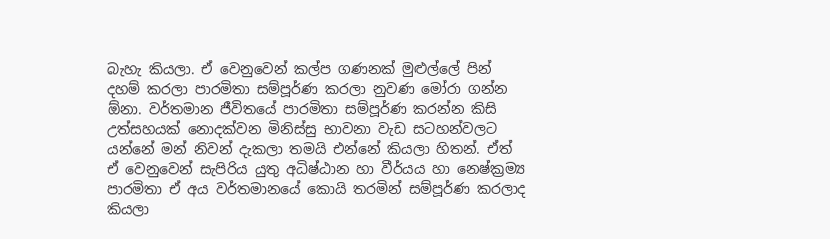බැහැ කියලා. ඒ වෙනුවෙන් කල්ප ගණනක් මුළුල්ලේ පින් දහම් කරලා පාරමිතා සම්පූර්ණ කරලා නුවණ මෝරා ගන්න ඕනා. වර්තමාන ජීවිතයේ පාරමිතා සම්පූර්ණ කරන්න කිසි උත්සහයක් නොදක්වන මිනිස්සු භාවනා වැඩ සටහන්වලට යන්නේ මන් නිවන් දැකලා තමයි එන්නේ කියලා හිතන්. ඒත් ඒ වෙනුවෙන් සැපිරිය යුතු අධිෂ්ඨාන හා වීර්යය හා නෙෂ්ක්‍රම්‍ය පාරමිතා ඒ අය වර්තමානයේ කොයි තරමින් සම්පූර්ණ කරලාද කියලා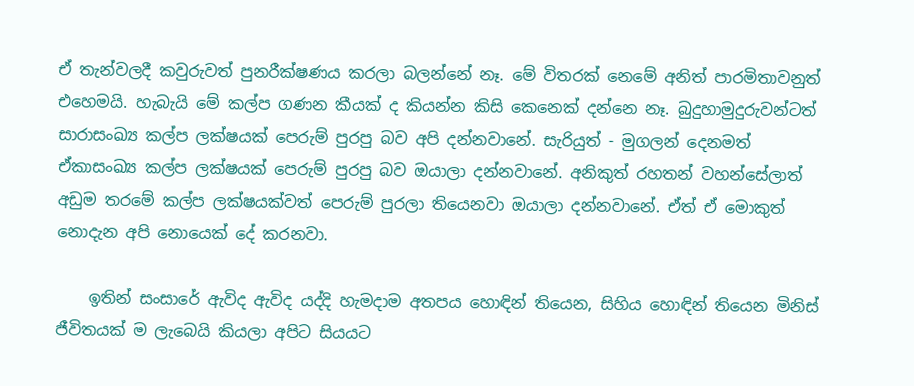ඒ තැන්වලදී කවුරුවත් පුනරීක්ෂණය කරලා බලන්නේ නෑ. මේ විතරක් නෙමේ අනිත් පාරමිතාවනුත් එහෙමයි. හැබැයි මේ කල්ප ගණන කීයක් ද කියන්න කිසි කෙනෙක් දන්නෙ නෑ. බුදුහාමුදුරුවන්ටත් සාරාසංඛ්‍ය කල්ප ලක්ෂයක් පෙරුම් පුරපු බව අපි දන්නවානේ. සැරියුත් - මුගලන් දෙනමත් ඒකාසංඛ්‍ය කල්ප ලක්ෂයක් පෙරුම් පුරපු බව ඔයාලා දන්නවානේ. අනිකුත් රහතන් වහන්සේලාත් අඩුම තරමේ කල්ප ලක්ෂයක්වත් පෙරුම් පුරලා තියෙනවා ඔයාලා දන්නවානේ. ඒත් ඒ මොකුත් නොදැන අපි නොයෙක් දේ කරනවා.

    ඉතින් සංසාරේ ඇවිද ඇවිද යද්දි හැමදාම අතපය හොඳින් තියෙන, සිහිය හොඳින් තියෙන මිනිස් ජීවිතයක් ම ලැබෙයි කියලා අපිට සියයට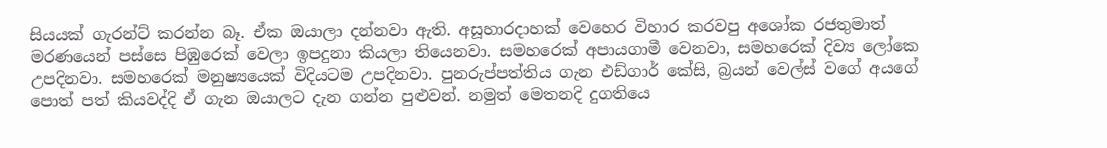සියයක් ගැරන්ට් කරන්න බෑ. ඒක ඔයාලා දන්නවා ඇති. අසූහාරදාහක් වෙහෙර විහාර කරවපු අශෝක රජතුමාත් මරණයෙන් පස්සෙ පිඹුරෙක් වෙලා ඉපදුනා කියලා තියෙනවා. සමහරෙක් අපායගාමී වෙනවා, සමහරෙක් දිව්‍ය ලෝකෙ උපදිනවා. සමහරෙක් මනුෂ්‍යයෙක් විදියටම උපදිනවා. පුනරුප්පත්තිය ගැන එඩ්ගාර් කේසි, බ්‍රයන් වෙල්ස් වගේ අයගේ පොත් පත් කියවද්දි ඒ ගැන ඔයාලට දැන ගන්න පුළුවන්. නමුත් මෙතනදි දුගතියෙ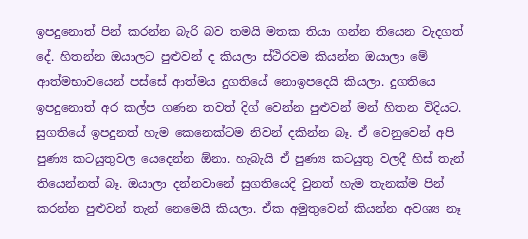ඉපදුනොත් පින් කරන්න බැරි බව තමයි මතක තියා ගන්න තියෙන වැදගත් දේ. හිතන්න ඔයාලට පුළුවන් ද කියලා ස්ථිරවම කියන්න ඔයාලා මේ ආත්මභාවයෙන් පස්සේ ආත්මය දුගතියේ නොඉපදෙයි කියලා. දුගතියෙ ඉපදුනොත් අර කල්ප ගණන තවත් දිග් වෙන්න පුළුවන් මන් හිතන විදියට. සුගතියේ ඉපදුනත් හැම කෙනෙක්ටම නිවන් දකින්න බෑ. ඒ වෙනුවෙන් අපි පුණ්‍ය කටයුතුවල යෙදෙන්න ඕනා. හැබැයි ඒ පුණ්‍ය කටයුතු වලදී හිස් තැන් තියෙන්නත් බෑ. ඔයාලා දන්නවානේ සුගතියෙදි වුනත් හැම තැනක්ම පින් කරන්න පුළුවන් තැන් නෙමෙයි කියලා. ඒක අමුතුවෙන් කියන්න අවශ්‍ය නෑ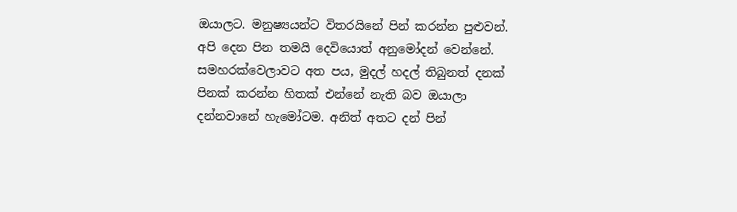ඔයාලට. මනුෂ්‍යයන්ට විතරයිනේ පින් කරන්න පුළුවන්. අපි දෙන පින තමයි දෙවියොත් අනුමෝදන් වෙන්නේ. සමහරක්වෙලාවට අත පය, මුදල් හදල් තිබුනත් දනක් පිනක් කරන්න හිතක් එන්නේ නැති බව ඔයාලා දන්නවානේ හැමෝටම. අනිත් අතට දන් පින්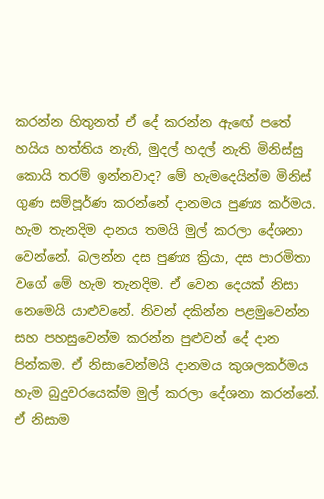කරන්න හිතුනත් ඒ දේ කරන්න ඇඟේ පතේ හයිය හත්තිය නැති, මුදල් හදල් නැති මිනිස්සු කොයි තරම් ඉන්නවාද? මේ හැමදෙයින්ම මිනිස් ගුණ සම්පූර්ණ කරන්නේ දානමය පුණ්‍ය කර්මය. හැම තැනදිම දානය තමයි මුල් කරලා දේශනා වෙන්නේ. බලන්න දස පුණ්‍ය ක්‍රියා, දස පාරමිතා වගේ ‍මේ හැම තැනදිම. ඒ වෙන දෙයක් නිසා නෙමෙයි යාළුවනේ. නිවන් දකින්න පළමු‍වෙන්න සහ පහසුවෙන්ම කරන්න පුළුවන් දේ දාන පින්කම. ඒ නිසාවෙන්මයි දානමය කුශලකර්මය හැම බුදුවරයෙක්ම මුල් කරලා දේශනා කරන්නේ. ඒ නිසාම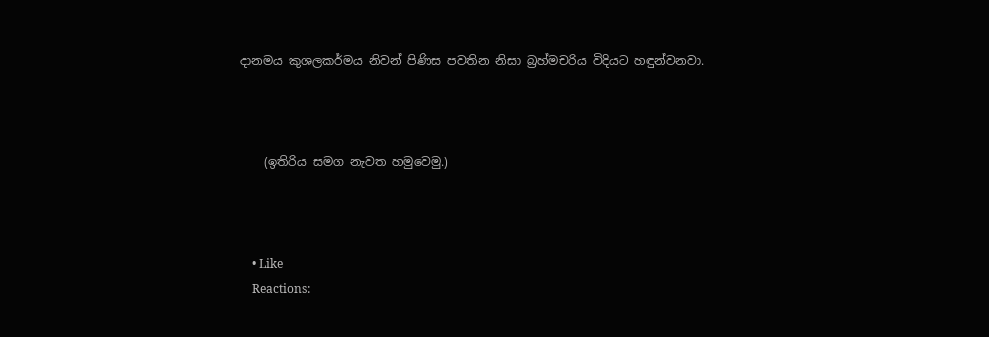දානමය කුශලකර්මය නිවන් පිණිස පවතින නිසා බ්‍රහ්මචරිය විදියට හඳුන්වනවා.



    (ඉතිරිය සමග නැවත හමුවෙමු.)



    • Like
    Reactions: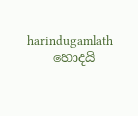harindugamlath
    හොදයි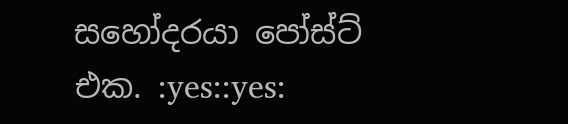සහෝදරයා පෝස්ට් එක. :yes::yes: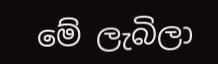මේ ලැබිලා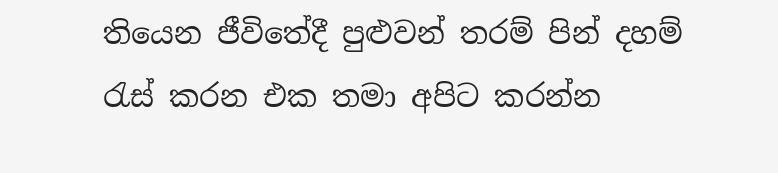තියෙන ජීවිතේදී පුළුවන් තරම් පින් දහම් රැස් කරන එක තමා අපිට කරන්න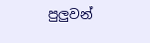පුලුවන්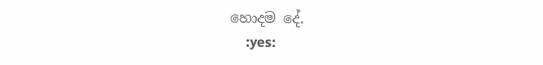හොදම දේ.
    :yes: